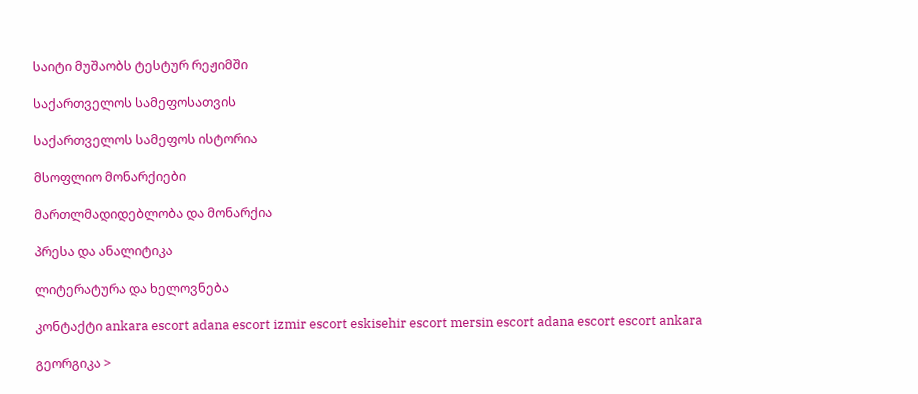საიტი მუშაობს ტესტურ რეჟიმში

საქართველოს სამეფოსათვის

საქართველოს სამეფოს ისტორია

მსოფლიო მონარქიები

მართლმადიდებლობა და მონარქია

პრესა და ანალიტიკა

ლიტერატურა და ხელოვნება

კონტაქტი ankara escort adana escort izmir escort eskisehir escort mersin escort adana escort escort ankara

გეორგიკა >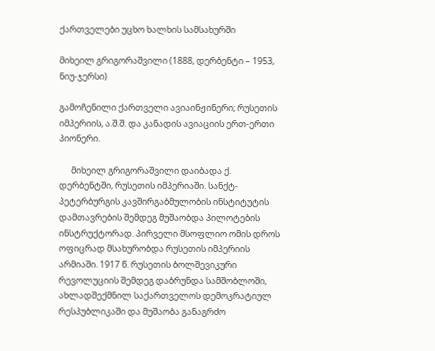ქართველები უცხო ხალხის სამსახურში

მიხეილ გრიგორაშვილი (1888, დერბენტი – 1953, ნიუ-ჯერსი)

გამოჩენილი ქართველი ავიაინჟინერი; რუსეთის იმპერიის, ა.შ.შ. და კანადის ავიაციის ერთ-ერთი პიონერი.

      მიხეილ გრიგორაშვილი დაიბადა ქ. დერბენტში, რუსეთის იმპერიაში. სანქტ-პეტერბურგის კავშირგაბმულობის ინსტიტუტის დამთავრების შემდეგ მუშაობდა პილოტების ინსტრუქტორად. პირველი მსოფლიო ომის დროს ოფიცრად მსახურობდა რუსეთის იმპერიის არმიაში. 1917 წ. რუსეთის ბოლშევიკური რევოლუციის შემდეგ დაბრუნდა სამშობლოში, ახლადშექმნილ საქართველოს დემოკრატიულ რესპუბლიკაში და მუშაობა განაგრძო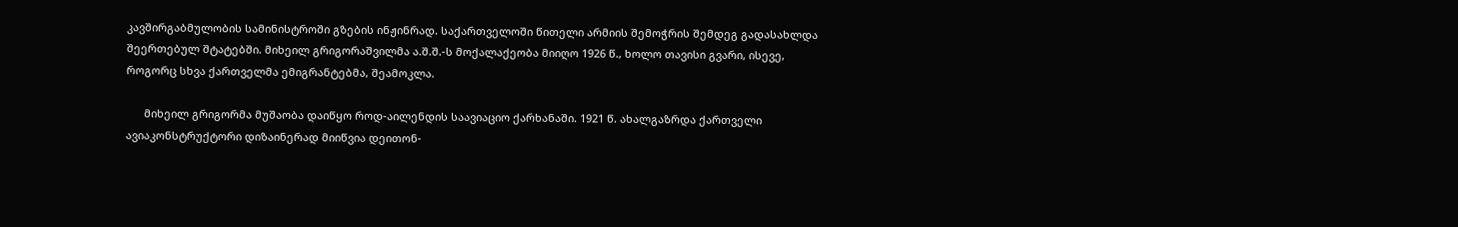კავშირგაბმულობის სამინისტროში გზების ინჟინრად. საქართველოში წითელი არმიის შემოჭრის შემდეგ გადასახლდა შეერთებულ შტატებში. მიხეილ გრიგორაშვილმა ა.შ.შ.-ს მოქალაქეობა მიიღო 1926 წ., ხოლო თავისი გვარი, ისევე, როგორც სხვა ქართველმა ემიგრანტებმა, შეამოკლა.

      მიხეილ გრიგორმა მუშაობა დაიწყო როდ-აილენდის საავიაციო ქარხანაში. 1921 წ. ახალგაზრდა ქართველი ავიაკონსტრუქტორი დიზაინერად მიიწვია დეითონ-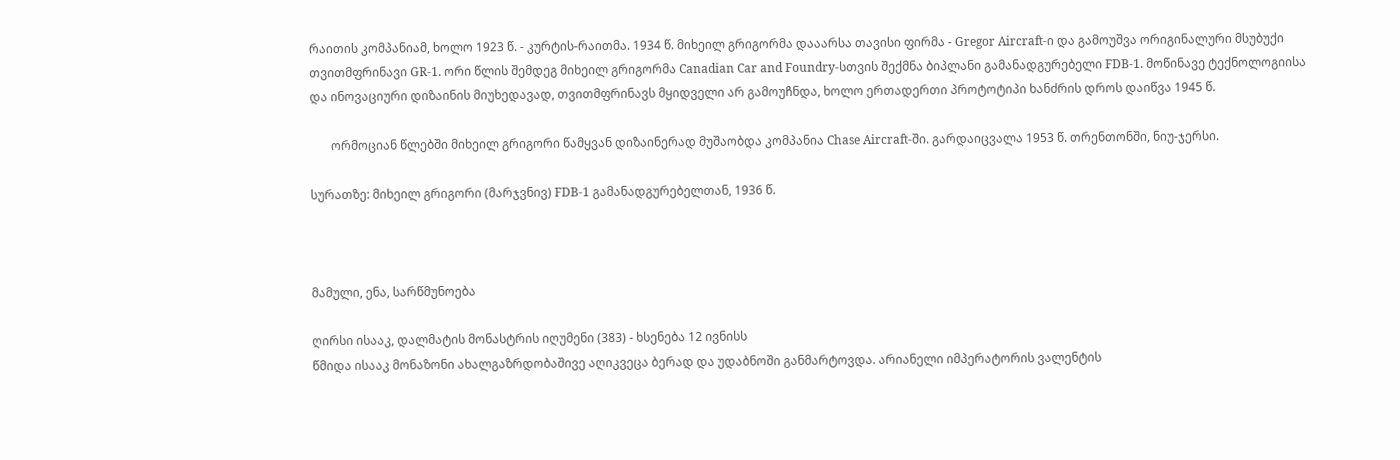რაითის კომპანიამ, ხოლო 1923 წ. - კურტის-რაითმა. 1934 წ. მიხეილ გრიგორმა დააარსა თავისი ფირმა - Gregor Aircraft-ი და გამოუშვა ორიგინალური მსუბუქი თვითმფრინავი GR-1. ორი წლის შემდეგ მიხეილ გრიგორმა Canadian Car and Foundry-სთვის შექმნა ბიპლანი გამანადგურებელი FDB-1. მოწინავე ტექნოლოგიისა და ინოვაციური დიზაინის მიუხედავად, თვითმფრინავს მყიდველი არ გამოუჩნდა, ხოლო ერთადერთი პროტოტიპი ხანძრის დროს დაიწვა 1945 წ.

       ორმოციან წლებში მიხეილ გრიგორი წამყვან დიზაინერად მუშაობდა კომპანია Chase Aircraft-ში. გარდაიცვალა 1953 წ. თრენთონში, ნიუ-ჯერსი.

სურათზე: მიხეილ გრიგორი (მარჯვნივ) FDB-1 გამანადგურებელთან, 1936 წ.



მამული, ენა, სარწმუნოება

ღირსი ისააკ, დალმატის მონასტრის იღუმენი (383) - ხსენება 12 ივნისს
წმიდა ისააკ მონაზონი ახალგაზრდობაშივე აღიკვეცა ბერად და უდაბნოში განმარტოვდა. არიანელი იმპერატორის ვალენტის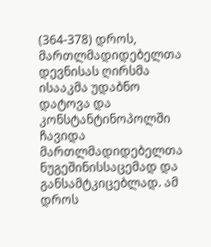(364-378) დროს, მართლმადიდებელთა დევნისას ღირსმა ისააკმა უდაბნო დატოვა და კონსტანტინოპოლში ჩავიდა მართლმადიდებელთა ნუგეშინისსაცემად და განსამტკიცებლად. ამ დროს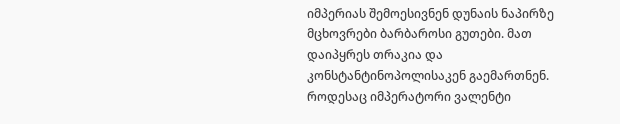იმპერიას შემოესივნენ დუნაის ნაპირზე მცხოვრები ბარბაროსი გუთები. მათ დაიპყრეს თრაკია და კონსტანტინოპოლისაკენ გაემართნენ. როდესაც იმპერატორი ვალენტი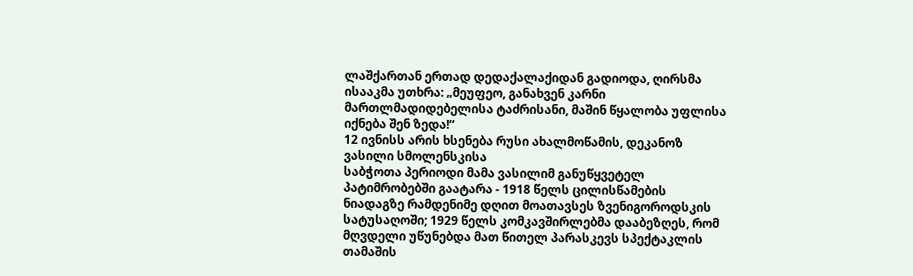ლაშქართან ერთად დედაქალაქიდან გადიოდა, ღირსმა ისააკმა უთხრა: „მეუფეო, განახვენ კარნი მართლმადიდებელისა ტაძრისანი, მაშინ წყალობა უფლისა იქნება შენ ზედა!“
12 ივნისს არის ხსენება რუსი ახალმოწამის, დეკანოზ ვასილი სმოლენსკისა
საბჭოთა პერიოდი მამა ვასილიმ განუწყვეტელ პატიმრობებში გაატარა - 1918 წელს ცილისწამების ნიადაგზე რამდენიმე დღით მოათავსეს ზვენიგოროდსკის სატუსაღოში; 1929 წელს კომკავშირლებმა დააბეზღეს, რომ მღვდელი უწუნებდა მათ წითელ პარასკევს სპექტაკლის თამაშის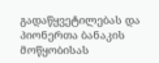გადაწყვეტილებას და პიონერთა ბანაკის მოწყობისას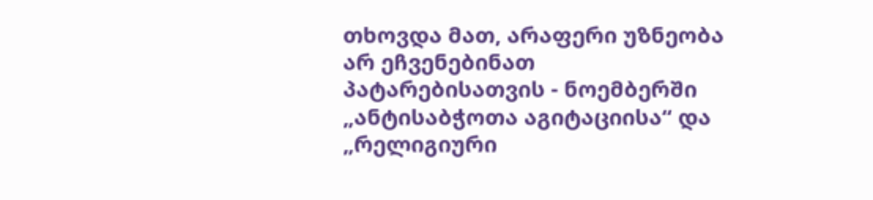თხოვდა მათ, არაფერი უზნეობა არ ეჩვენებინათ პატარებისათვის - ნოემბერში „ანტისაბჭოთა აგიტაციისა“ და „რელიგიური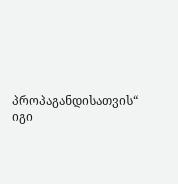პროპაგანდისათვის“ იგი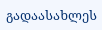გადაასახლეს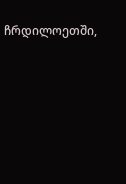ჩრდილოეთში,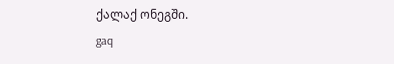ქალაქ ონეგში.
gaq